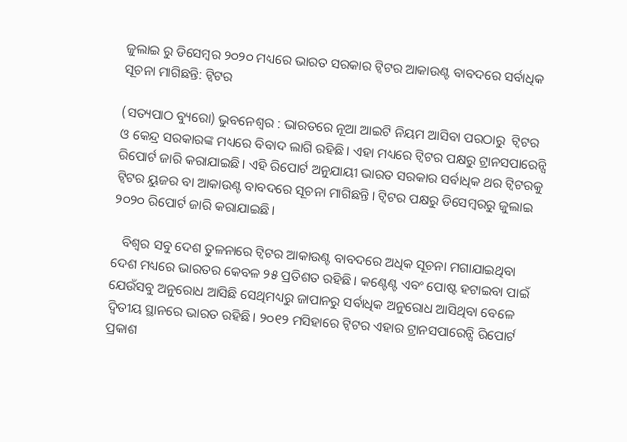ଜୁଲାଇ ରୁ ଡିସେମ୍ବର ୨୦୨୦ ମଧ୍ୟରେ ଭାରତ ସରକାର ଟ୍ୱିଟର ଆକାଉଣ୍ଟ ବାବଦରେ ସର୍ବାଧିକ ସୂଚନା ମାଗିଛନ୍ତି: ଟ୍ୱିଟର

(ସତ୍ୟପାଠ ବ୍ୟୁରୋ) ଭୁବନେଶ୍ୱର : ଭାରତରେ ନୂଆ ଆଇଟି ନିୟମ ଆସିବା ପରଠାରୁ  ଟ୍ୱିଟର ଓ କେନ୍ଦ୍ର ସରକାରଙ୍କ ମଧ୍ୟରେ ବିବାଦ ଲାଗି ରହିଛି। ଏହା ମଧ୍ୟରେ ଟ୍ୱିଟର ପକ୍ଷରୁ ଟ୍ରାନସପାରେନ୍ସି ରିପୋର୍ଟ ଜାରି କରାଯାଇଛି। ଏହି ରିପୋର୍ଟ ଅନୁଯାୟୀ ଭାରତ ସରକାର ସର୍ବାଧିକ ଥର ଟ୍ୱିଟରକୁ ଟ୍ୱିଟର ୟୁଜର ବା ଆକାଉଣ୍ଟ ବାବଦରେ ସୂଚନା ମାଗିଛନ୍ତି। ଟ୍ଵିଟର ପକ୍ଷରୁ ଡିସେମ୍ଵରରୁ ଜୁଲାଇ ୨୦୨୦ ରିପୋର୍ଟ ଜାରି କରାଯାଇଛି।

   ବିଶ୍ୱର ସବୁ ଦେଶ ତୁଳନାରେ ଟ୍ଵିଟର ଆକାଉଣ୍ଟ ବାବଦରେ ଅଧିକ ସୂଚନା ମଗାଯାଇଥିବା ଦେଶ ମଧ୍ୟରେ ଭାରତର କେବଳ ୨୫ ପ୍ରତିଶତ ରହିଛି। କଣ୍ଟେଣ୍ଟ ଏବଂ ପୋଷ୍ଟ ହଟାଇବା ପାଇଁ ଯେଉଁସବୁ ଅନୁରୋଧ ଆସିଛି ସେଥିମଧ୍ୟରୁ ଜାପାନରୁ ସର୍ବାଧିକ ଅନୁରୋଧ ଆସିଥିବା ବେଳେ ଦ୍ୱିତୀୟ ସ୍ଥାନରେ ଭାରତ ରହିଛି। ୨୦୧୨ ମସିହାରେ ଟ୍ୱିଟର ଏହାର ଟ୍ରାନସପାରେନ୍ସି ରିପୋର୍ଟ ପ୍ରକାଶ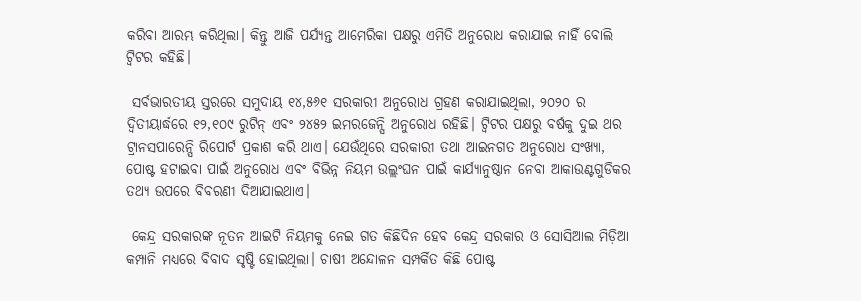କରିବା ଆରମ୍ଭ କରିଥିଲା। କିନ୍ତୁ ଆଜି ପର୍ଯ୍ୟନ୍ତ ଆମେରିକା ପକ୍ଷରୁ ଏମିତି ଅନୁରୋଧ କରାଯାଇ ନାହିଁ ବୋଲି ଟ୍ବିଟର କହିଛି।

 ସର୍ବଭାରତୀୟ ସ୍ତରରେ ସମୁଦାୟ ୧୪,୫୬୧ ସରକାରୀ ଅନୁରୋଧ ଗ୍ରହଣ କରାଯାଇଥିଲା, ୨୦୨୦ ର ଦ୍ୱିତୀୟାର୍ଦ୍ଧରେ ୧୨,୧୦୯ ରୁଟିନ୍ ଏବଂ ୨୪୫୨ ଇମରଜେନ୍ସି ଅନୁରୋଧ ରହିଛି। ଟ୍ୱିଟର ପକ୍ଷରୁ ବର୍ଷକୁ ଦୁଇ ଥର ଟ୍ରାନସପାରେନ୍ସି ରିପୋର୍ଟ ପ୍ରକାଶ କରି ଥାଏ। ଯେଉଁଥିରେ ସରକାରୀ ତଥା ଆଇନଗତ ଅନୁରୋଧ ସଂଖ୍ୟା, ପୋଷ୍ଟ ହଟାଇବା ପାଇଁ ଅନୁରୋଧ ଏବଂ ବିଭିନ୍ନ ନିୟମ ଉଲ୍ଲଂଘନ ପାଇଁ କାର୍ଯ୍ୟାନୁଷ୍ଠାନ ନେବା ଆକାଉଣ୍ଟଗୁଡିକର ତଥ୍ୟ ଉପରେ ବିବରଣୀ ଦିଆଯାଇଥାଏ।

 କେନ୍ଦ୍ର ସରକାରଙ୍କ ନୂତନ ଆଇଟି ନିୟମକୁ ନେଇ ଗତ କିଛିଦିନ ହେବ କେନ୍ଦ୍ର ସରକାର ଓ ସୋସିଆଲ ମିଡ଼ିଆ କମ୍ପାନି ମଧ୍ୟରେ ବିବାଦ ସୃଷ୍ଟି ହୋଇଥିଲା। ଚାଷୀ ଅନ୍ଦୋଳନ ସମ୍ପର୍କିତ କିଛି ପୋଷ୍ଟ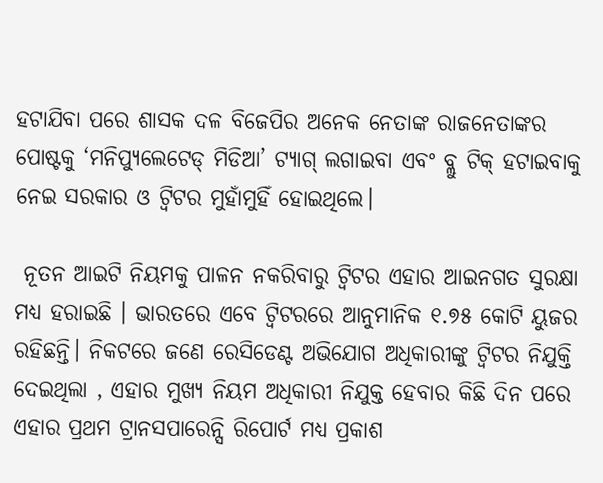ହଟାଯିବା ପରେ ଶାସକ ଦଳ ବିଜେପିର ଅନେକ ନେତାଙ୍କ ରାଜନେତାଙ୍କର ପୋଷ୍ଟକୁ ‘ମନିପ୍ୟୁଲେଟେଡ୍ ମିଡିଆ’ ଟ୍ୟାଗ୍ ଲଗାଇବା ଏବଂ ବ୍ଲୁ ଟିକ୍ ହଟାଇବାକୁ ନେଇ ସରକାର ଓ ଟ୍ୱିଟର ମୁହାଁମୁହିଁ ହୋଇଥିଲେ।

 ନୂତନ ଆଇଟି ନିୟମକୁ ପାଳନ ନକରିବାରୁ ଟ୍ବିଟର ଏହାର ଆଇନଗତ ସୁରକ୍ଷା ମଧ୍ୟ ହରାଇଛି । ଭାରତରେ ଏବେ ଟ୍ୱିଟରରେ ଆନୁମାନିକ ୧.୭୫ କୋଟି ୟୁଜର ରହିଛନ୍ତି। ନିକଟରେ ଜଣେ ରେସିଡେଣ୍ଟ ଅଭିଯୋଗ ଅଧିକାରୀଙ୍କୁ ଟ୍ବିଟର ନିଯୁକ୍ତି ଦେଇଥିଲା , ଏହାର ମୁଖ୍ୟ ନିୟମ ଅଧିକାରୀ ନିଯୁକ୍ତ ହେବାର କିଛି ଦିନ ପରେ ଏହାର ପ୍ରଥମ ଟ୍ରାନସପାରେନ୍ସି ରିପୋର୍ଟ ମଧ୍ୟ ପ୍ରକାଶ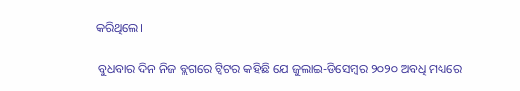କରିଥିଲେ।

 ବୁଧବାର ଦିନ ନିଜ ବ୍ଲଗରେ ଟ୍ୱିଟର କହିଛି ଯେ ଜୁଲାଇ-ଡିସେମ୍ବର ୨୦୨୦ ଅବଧି ମଧ୍ୟରେ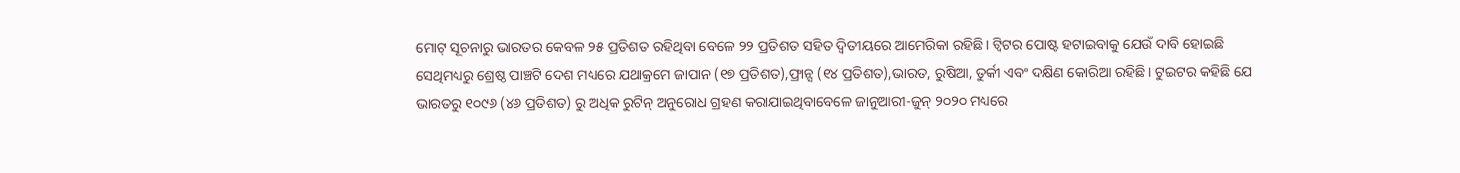ମୋଟ୍ ସୂଚନାରୁ ଭାରତର କେବଳ ୨୫ ପ୍ରତିଶତ ରହିଥିବା ବେଳେ ୨୨ ପ୍ରତିଶତ ସହିତ ଦ୍ୱିତୀୟରେ ଆମେରିକା ରହିଛି। ଟ୍ୱିଟର ପୋଷ୍ଟ ହଟାଇବାକୁ ଯେଉଁ ଦାବି ହୋଇଛି ସେଥିମଧ୍ୟରୁ ଶ୍ରେଷ୍ଠ ପାଞ୍ଚଟି ଦେଶ ମଧ୍ୟରେ ଯଥାକ୍ରମେ ଜାପାନ (୧୭ ପ୍ରତିଶତ),ଫ୍ରାନ୍ସ (୧୪ ପ୍ରତିଶତ),ଭାରତ, ରୁଷିଆ, ତୁର୍କୀ ଏବଂ ଦକ୍ଷିଣ କୋରିଆ ରହିଛି। ଟୁଇଟର କହିଛି ଯେ ଭାରତରୁ ୧୦୯୬ (୪୬ ପ୍ରତିଶତ) ରୁ ଅଧିକ ରୁଟିନ୍ ଅନୁରୋଧ ଗ୍ରହଣ କରାଯାଇଥିବାବେଳେ ଜାନୁଆରୀ-ଜୁନ୍ ୨୦୨୦ ମଧ୍ୟରେ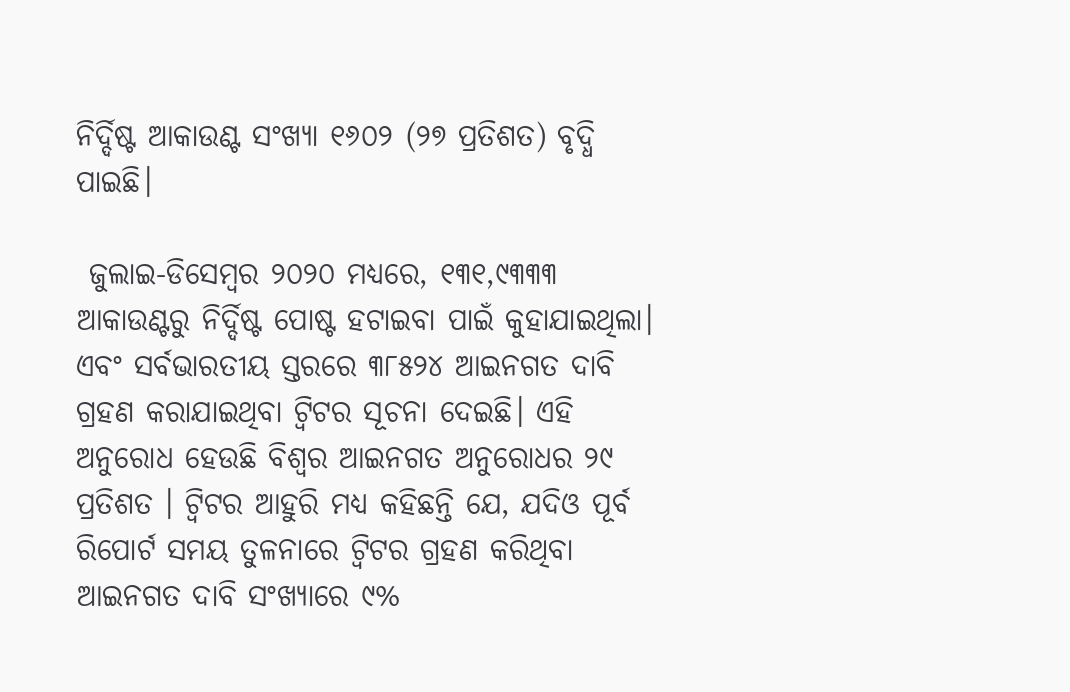ନିର୍ଦ୍ଦିଷ୍ଟ ଆକାଉଣ୍ଟ ସଂଖ୍ୟା ୧୬୦୨ (୨୭ ପ୍ରତିଶତ) ବୃଦ୍ଧି ପାଇଛି।

 ଜୁଲାଇ-ଡିସେମ୍ବର ୨୦୨୦ ମଧ୍ୟରେ, ୧୩୧,୯୩୩୩ ଆକାଉଣ୍ଟରୁ ନିର୍ଦ୍ଦିଷ୍ଟ ପୋଷ୍ଟ ହଟାଇବା ପାଇଁ କୁହାଯାଇଥିଲା। ଏବଂ ସର୍ବଭାରତୀୟ ସ୍ତରରେ ୩୮୫୨୪ ଆଇନଗତ ଦାବି ଗ୍ରହଣ କରାଯାଇଥିବା ଟ୍ବିଟର ସୂଚନା ଦେଇଛି। ଏହି ଅନୁରୋଧ ହେଉଛି ବିଶ୍ଵର ଆଇନଗତ ଅନୁରୋଧର ୨୯ ପ୍ରତିଶତ । ଟ୍ୱିଟର ଆହୁରି ମଧ୍ୟ କହିଛନ୍ତି ଯେ, ଯଦିଓ ପୂର୍ବ ରିପୋର୍ଟ ସମୟ ତୁଳନାରେ ଟ୍ୱିଟର ଗ୍ରହଣ କରିଥିବା ଆଇନଗତ ଦାବି ସଂଖ୍ୟାରେ ୯%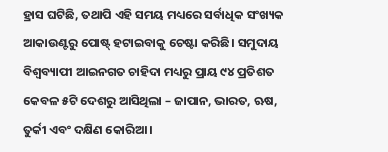ହ୍ରାସ ଘଟିଛି, ତଥାପି ଏହି ସମୟ ମଧ୍ୟରେ ସର୍ବାଧିକ ସଂଖ୍ୟକ ଆକାଉଣ୍ଟରୁ ପୋଷ୍ଟ୍ ହଟାଇବାକୁ ଚେଷ୍ଟା କରିଛି। ସମୁଦାୟ ବିଶ୍ୱବ୍ୟାପୀ ଆଇନଗତ ଚାହିଦା ମଧ୍ୟରୁ ପ୍ରାୟ ୯୪ ପ୍ରତିଶତ କେବଳ ୫ଟି ଦେଶରୁ ଆସିଥିଲା – ଜାପାନ, ଭାରତ, ଋଷ, ତୁର୍କୀ ଏବଂ ଦକ୍ଷିଣ କୋରିଆ ।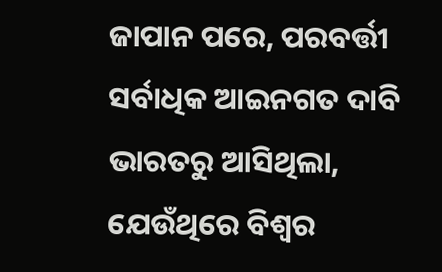ଜାପାନ ପରେ, ପରବର୍ତ୍ତୀ ସର୍ବାଧିକ ଆଇନଗତ ଦାବି ଭାରତରୁ ଆସିଥିଲା, ଯେଉଁଥିରେ ବିଶ୍ବର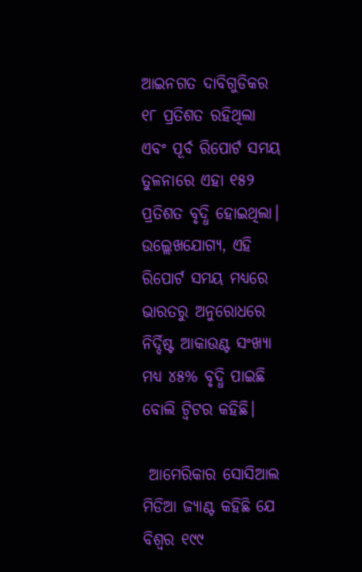ଆଇନଗତ ଦାବିଗୁଡିକର ୧୮ ପ୍ରତିଶତ ରହିଥିଲା ଏବଂ ପୂର୍ବ ରିପୋର୍ଟ ସମୟ ତୁଳନାରେ ଏହା ୧୫୨ ପ୍ରତିଶତ ବୃଦ୍ଧି ହୋଇଥିଲା। ଉଲ୍ଲେଖଯୋଗ୍ୟ, ଏହି ରିପୋର୍ଟ ସମୟ ମଧ୍ୟରେ ଭାରତରୁ ଅନୁରୋଧରେ ନିର୍ଦ୍ଦିଷ୍ଟ ଆକାଉଣ୍ଟ ସଂଖ୍ୟା ମଧ୍ୟ ୪୫% ବୃଦ୍ଧି ପାଇଛି ବୋଲି ଟ୍ୱିଟର କହିଛି।

 ଆମେରିକାର ସୋସିଆଲ ମିଡିଆ ଜ୍ୟାଣ୍ଟ କହିଛି ଯେ ବିଶ୍ବର ୧୯୯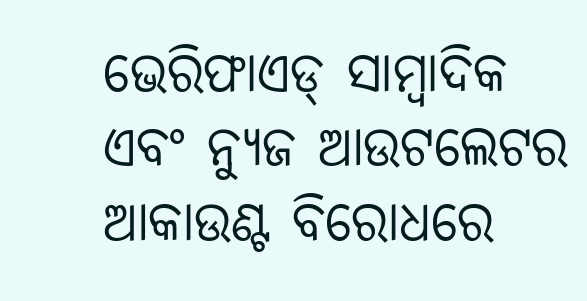ଭେରିଫାଏଡ୍ ସାମ୍ବାଦିକ ଏବଂ ନ୍ୟୁଜ ଆଉଟଲେଟର ଆକାଉଣ୍ଟ ବିରୋଧରେ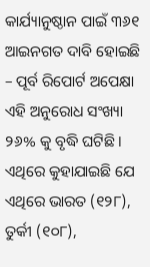କାର୍ଯ୍ୟାନୁଷ୍ଠାନ ପାଇଁ ୩୬୧ ଆଇନଗତ ଦାବି ହୋଇଛି – ପୂର୍ବ ରିପୋର୍ଟ ଅପେକ୍ଷା ଏହି ଅନୁରୋଧ ସଂଖ୍ୟା ୨୬% କୁ ବୃଦ୍ଧି ଘଟିଛି। ଏଥିରେ କୁହାଯାଇଛି ଯେ ଏଥିରେ ଭାରତ (୧୨୮), ତୁର୍କୀ (୧୦୮),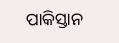ପାକିସ୍ତାନ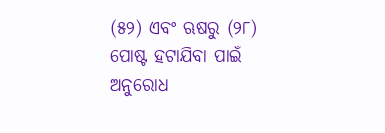(୫୨) ଏବଂ ଋଷରୁ (୨୮) ପୋଷ୍ଟ ହଟାଯିବା ପାଇଁ ଅନୁରୋଧ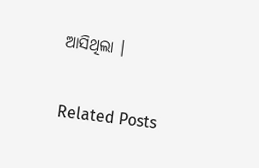ଆସିଥିଲା ।

Related Posts